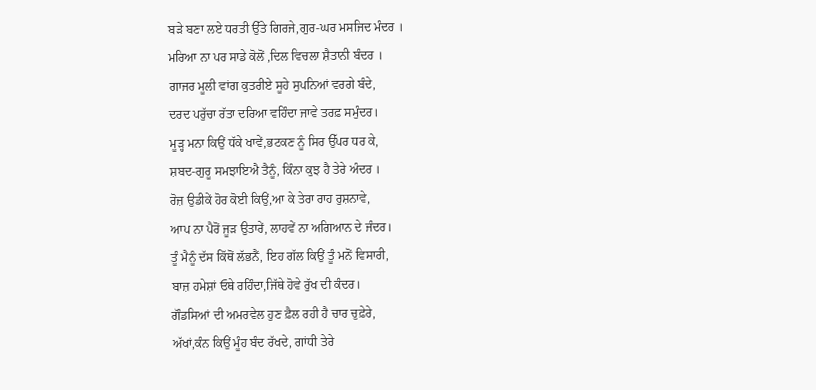ਬੜੇ ਬਣਾ ਲਏ ਧਰਤੀ ਉੱਤੇ ਗਿਰਜੇ,ਗੁਰ-ਘਰ ਮਸਜਿਦ ਮੰਦਰ ।
ਮਰਿਆ ਨਾ ਪਰ ਸਾਡੇ ਕੋਲੋਂ ,ਦਿਲ ਵਿਚਲਾ ਸ਼ੈਤਾਨੀ ਬੰਦਰ ।
ਗਾਜਰ ਮੂਲੀ ਵਾਂਗ ਕੁਤਰੀਏ ਸੂਹੇ ਸੁਪਨਿਆਂ ਵਰਗੇ ਬੰਦੇ,
ਦਰਦ ਪਰੁੱਚਾ ਰੱਤਾ ਦਰਿਆ ਵਹਿੰਦਾ ਜਾਵੇ ਤਰਫ਼ ਸਮੁੰਦਰ।
ਮੂੜ੍ਹ ਮਨਾ ਕਿਉਂ ਧੱਕੇ ਖਾਵੇਂ,ਭਟਕਣ ਨੂੰ ਸਿਰ ਉੱਪਰ ਧਰ ਕੇ,
ਸ਼ਬਦ-ਗੁਰੂ ਸਮਝਾਇਐ ਤੈਨੂੰ, ਕਿੰਨਾ ਕੁਝ ਹੈ ਤੇਰੇ ਅੰਦਰ ।
ਰੋਜ਼ ਉਡੀਕੇਂ ਹੋਰ ਕੋਈ ਕਿਉਂ,ਆ ਕੇ ਤੇਰਾ ਰਾਹ ਰੁਸ਼ਨਾਵੇ,
ਆਪ ਨਾ ਪੈਰੋਂ ਜੂੜ ਉਤਾਰੇਂ, ਲਾਹਵੇਂ ਨਾ ਅਗਿਆਨ ਦੇ ਜੰਦਰ।
ਤੂੰ ਮੈਨੂੰ ਦੱਸ ਕਿੱਥੋਂ ਲੱਭਨੈਂ, ਇਹ ਗੱਲ ਕਿਉਂ ਤੂੰ ਮਨੋਂ ਵਿਸਾਰੀ,
ਬਾਜ਼ ਹਮੇਸ਼ਾਂ ਓਥੇ ਰਹਿੰਦਾ,ਜਿੱਥੇ ਹੋਵੇ ਰੁੱਖ ਦੀ ਕੰਦਰ।
ਗੌਡਸਿਆਂ ਦੀ ਅਮਰਵੇਲ ਹੁਣ ਫ਼ੈਲ ਰਹੀ ਹੈ ਚਾਰ ਚੁਫ਼ੇਰੇ,
ਅੱਖਾਂ,ਕੰਨ ਕਿਉਂ ਮੂੰਹ ਬੰਦ ਰੱਖਦੇ, ਗਾਂਧੀ ਤੇਰੇ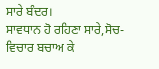ਸਾਰੇ ਬੰਦਰ।
ਸਾਵਧਾਨ ਹੋ ਰਹਿਣਾ ਸਾਰੇ,ਸੋਚ-ਵਿਚਾਰ ਬਚਾਅ ਕੇ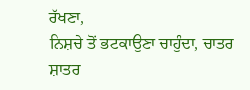ਰੱਖਣਾ,
ਨਿਸ਼ਚੇ ਤੋਂ ਭਟਕਾਉਣਾ ਚਾਹੁੰਦਾ, ਚਾਤਰ ਸ਼ਾਤਰ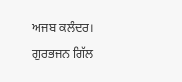ਅਜਬ ਕਲੰਦਰ।
ਗੁਰਭਜਨ ਗਿੱਲ